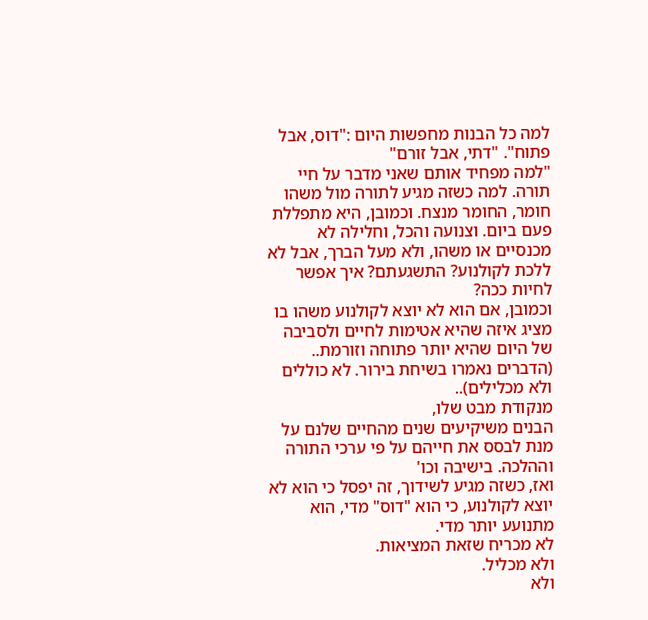למה כל הבנות מחפשות היום :"דוס, אבל פתוח". "דתי, אבל זורם"
"למה מפחיד אותם שאני מדבר על חיי תורה. למה כשזה מגיע לתורה מול משהו חומר, החומר מנצח. וכמובן, היא מתפללת פעם ביום. וצנועה והכל, וחלילה לא מכנסיים או משהו, ולא מעל הברך, אבל לא ללכת לקולנוע? התשגעתם? איך אפשר לחיות ככה?
וכמובן, אם הוא לא יוצא לקולנוע משהו בו מציג איזה שהיא אטימות לחיים ולסביבה של היום שהיא יותר פתוחה וזורמת.. (הדברים נאמרו בשיחת בירור. לא כוללים ולא מכלילים)..
מנקודת מבט שלו,
הבנים משיקיעים שנים מהחיים שלנם על מנת לבסס את חייהם על פי ערכי התורה וההלכה. בישיבה וכו'
ואז, כשזה מגיע לשידוך, זה יפסל כי הוא לא יוצא לקולנוע, כי הוא "דוס" מדי, הוא מתנועע יותר מדי.
לא מכריח שזאת המציאות.
ולא מכליל.
ולא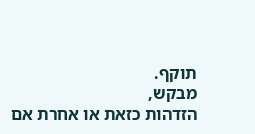תוקף.
מבקש,
הזדהות כזאת או אחרת אם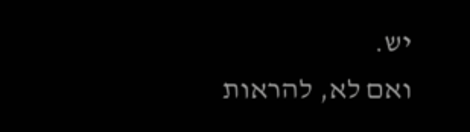יש.
ואם לא, להראות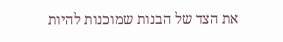את הצד של הבנות שמוכנות להיות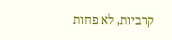קרביות, לא פחות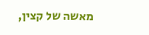מאשה של קצין,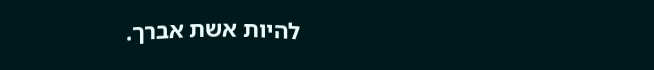להיות אשת אברך.